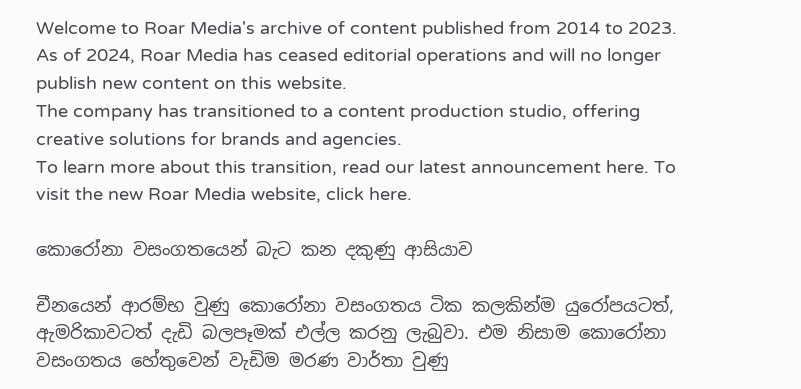Welcome to Roar Media's archive of content published from 2014 to 2023. As of 2024, Roar Media has ceased editorial operations and will no longer publish new content on this website.
The company has transitioned to a content production studio, offering creative solutions for brands and agencies.
To learn more about this transition, read our latest announcement here. To visit the new Roar Media website, click here.

කොරෝනා වසංගතයෙන් බැට කන දකුණු ආසියාව

චීනයෙන් ආරම්භ වුණු කොරෝනා වසංගතය ටික කලකින්ම යුරෝපයටත්, ඇමරිකාවටත් දැඩි බලපෑමක් එල්ල කරනු ලැබුවා. එම නිසාම කොරෝනා වසංගතය හේතුවෙන් වැඩිම මරණ වාර්තා වුණු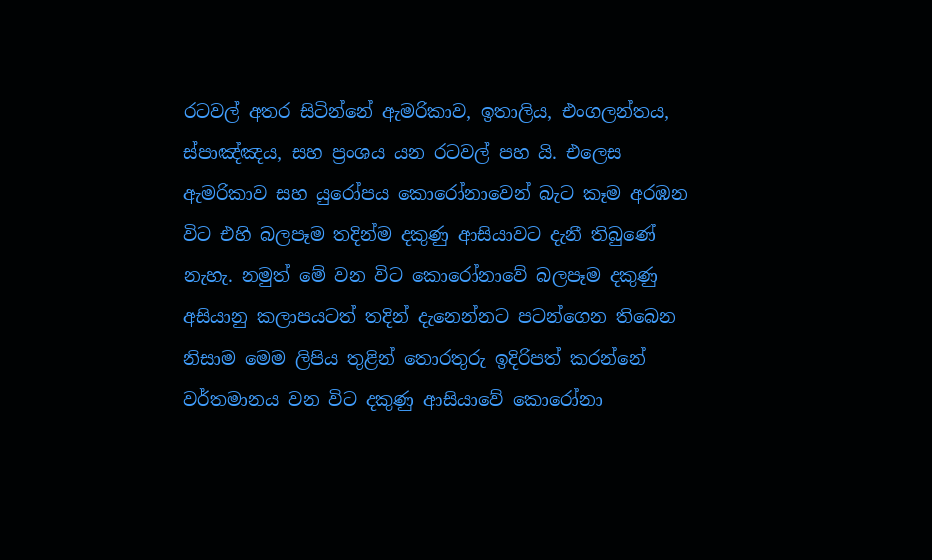රටවල් අතර සිටින්නේ ඇමරිකාව, ඉතාලිය, එංගලන්තය, ස්පාඤ්ඤය, සහ ප්‍රංශය යන රටවල් පහ යි. එලෙස ඇමරිකාව සහ යුරෝපය කොරෝනාවෙන් බැට කෑම අරඹන විට එහි බලපෑම තදින්ම දකුණු ආසියාවට දැනී තිබුණේ නැහැ. නමුත් මේ වන විට කොරෝනාවේ බලපෑම දකුණු අසියානු කලාපයටත් තදින් දැනෙන්නට පටන්ගෙන තිබෙන නිසාම මෙම ලිපිය තුළින් තොරතුරු ඉදිරිපත් කරන්නේ වර්තමානය වන විට දකුණු ආසියාවේ කොරෝනා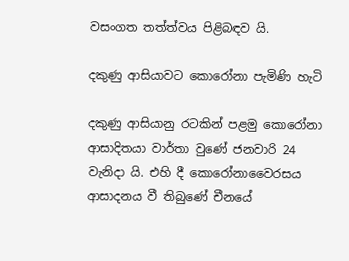වසංගත තත්ත්වය පිළිබඳව යි.

දකුණු ආසියාවට කොරෝනා පැමිණි හැටි

දකුණු ආසියානු රටකින් පළමු කොරෝනා ආසාදිතයා වාර්තා වුණේ ජනවාරි 24 වැනිදා යි. එහි දී කොරෝනාවෛරසය ආසාදනය වී තිබුණේ චීනයේ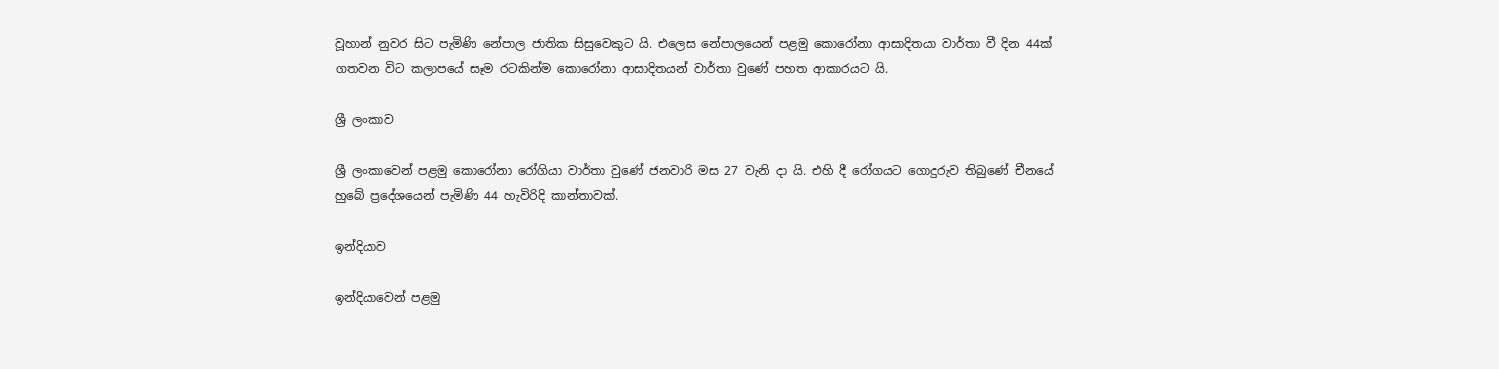වූහාන් නුවර සිට පැමිණි නේපාල ජාතික සිසුවෙකුට යි. එලෙස නේපාලයෙන් පළමු කොරෝනා ආසාදිතයා වාර්තා වී දින 44ක් ගතවන විට කලාපයේ සෑම රටකින්ම කොරෝනා ආසාදිතයන් වාර්තා වුණේ පහත ආකාරයට යි.

ශ්‍රී ලංකාව

ශ්‍රී ලංකාවෙන් පළමු කොරෝනා රෝගියා වාර්තා වුණේ ජනවාරි මස 27 වැනි දා යි. එහි දී රෝගයට ගොදුරුව තිබුණේ චීනයේ හුබේ ප්‍රදේශයෙන් පැමිණි 44 හැවිරිදි කාන්තාවක්.

ඉන්දියාව

ඉන්දියාවෙන් පළමු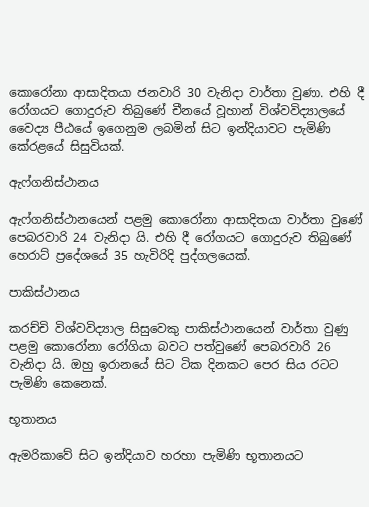කොරෝනා ආසාදිතයා ජනවාරි 30 වැනිදා වාර්තා වුණා. එහි දී රෝගයට ගොදුරුව තිබුණේ චීනයේ වූහාන් විශ්වවිද්‍යාලයේ වෛද්‍ය පීඨයේ ඉගෙනුම ලබමින් සිට ඉන්දියාවට පැමිණි කේරළයේ සිසුවියක්.

ඇෆ්ගනිස්ථානය

ඇෆ්ගනිස්ථානයෙන් පළමු කොරෝනා ආසාදිතයා වාර්තා වුණේ පෙබරවාරි 24 වැනිදා යි. එහි දී රෝගයට ගොදුරුව තිබුණේ හෙරාට් ප්‍රදේශයේ 35 හැවිරිදි පුද්ගලයෙක්.

පාකිස්ථානය

කරච්චි විශ්වවිද්‍යාල සිසුවෙකු පාකිස්ථානයෙන් වාර්තා වුණු පළමු කොරෝනා රෝගියා බවට පත්වුණේ පෙබරවාරි 26 වැනිදා යි. ඔහු ඉරානයේ සිට ටික දිනකට පෙර සිය රටට  පැමිණි කෙනෙක්.

භූතානය

ඇමරිකාවේ සිට ඉන්දියාව හරහා පැමිණි භූතානයට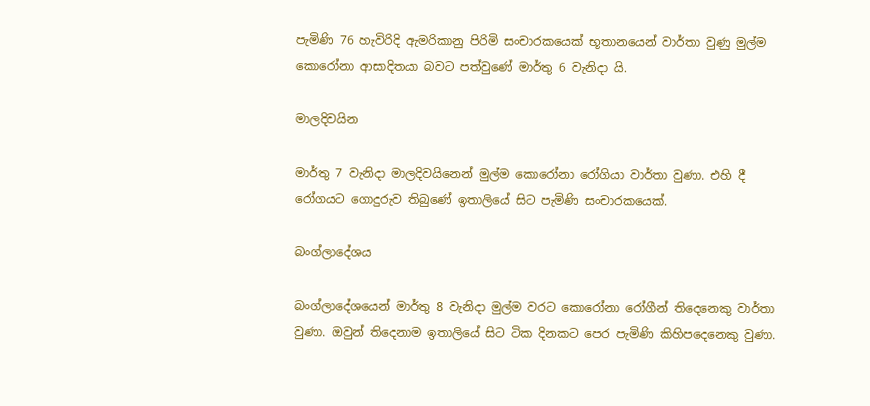පැමිණි 76 හැවිරිදි ඇමරිකානු පිරිමි සංචාරකයෙක් භූතානයෙන් වාර්තා වුණු මුල්ම කොරෝනා ආසාදිතයා බවට පත්වුණේ මාර්තු 6 වැනිදා යි.

මාලදිවයින

මාර්තු 7 වැනිදා මාලදිවයිනෙන් මුල්ම කොරෝනා රෝගියා වාර්තා වුණා. එහි දී රෝගයට ගොදුරුව තිබුණේ ඉතාලියේ සිට පැමිණි සංචාරකයෙක්.

බංග්ලාදේශය

බංග්ලාදේශයෙන් මාර්තු 8 වැනිදා මුල්ම වරට කොරෝනා රෝගීන් තිදෙනෙකු වාර්තා වුණා. ඔවුන් තිදෙනාම ඉතාලියේ සිට ටික දිනකට පෙර පැමිණි කිහිපදෙනෙකු වුණා.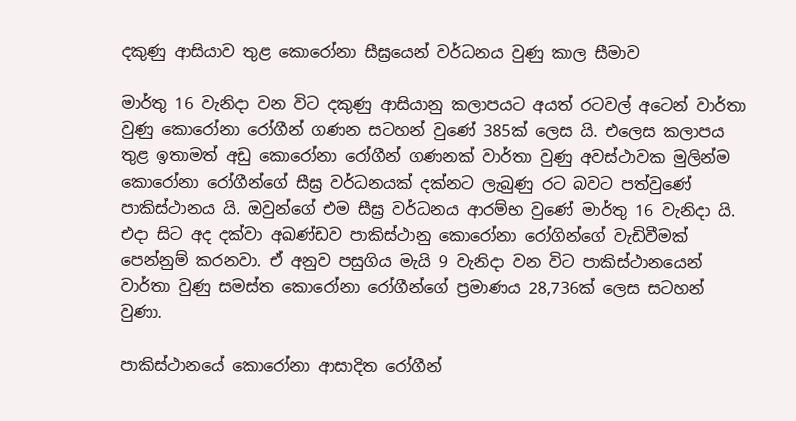දකුණු ආසියාව තුළ කොරෝනා සීඝ්‍රයෙන් වර්ධනය වුණු කාල සීමාව

මාර්තු 16 වැනිදා වන විට දකුණු ආසියානු කලාපයට අයත් රටවල් අටෙන් වාර්තා වුණු කොරෝනා රෝගීන් ගණන සටහන් වුණේ 385ක් ලෙස යි. එලෙස කලාපය තුළ ඉතාමත් අඩු කොරෝනා රෝගීන් ගණනක් වාර්තා වුණු අවස්ථාවක මුලින්ම කොරෝනා රෝගීන්ගේ සීඝ්‍ර වර්ධනයක් දක්නට ලැබුණු රට බවට පත්වුණේ පාකිස්ථානය යි. ඔවුන්ගේ එම සීඝ්‍ර වර්ධනය ආරම්භ වුණේ මාර්තු 16 වැනිදා යි. එදා සිට අද දක්වා අඛණ්ඩව පාකිස්ථානු කොරෝනා රෝගින්ගේ වැඩිවීමක් පෙන්නුම් කරනවා. ඒ අනුව පසුගිය මැයි 9 වැනිදා වන විට පාකිස්ථානයෙන් වාර්තා වුණු සමස්ත කොරෝනා රෝගීන්ගේ ප්‍රමාණය 28,736ක් ලෙස සටහන් වුණා.

පාකිස්ථානයේ කොරෝනා ආසාදිත රෝගීන්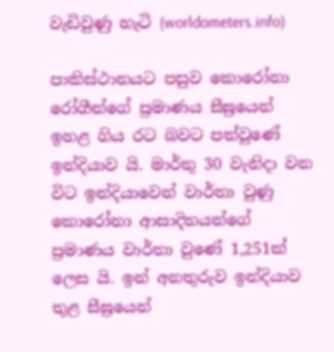වැඩිවුණු හැටි (worldometers.info)

පාකිස්ථානයට පසුව කොරෝනා රෝගීන්ගේ ප්‍රමාණය සීඝ්‍රයෙන් ඉහළ ගිය රට බවට පත්වුණේ ඉන්දියාව යි. මාර්තු 30 වැනිදා වන විට ඉන්දියාවෙන් වාර්තා වුණු කොරෝනා ආසාදිතයන්ගේ ප්‍රමාණය වාර්තා වුණේ 1,251ක් ලෙස යි. ඉන් අනතුරුව ඉන්දියාව තුළ සීඝ්‍රයෙන්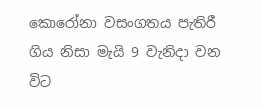කොරෝනා වසංගතය පැතිරී ගිය නිසා මැයි 9 වැනිදා වන විට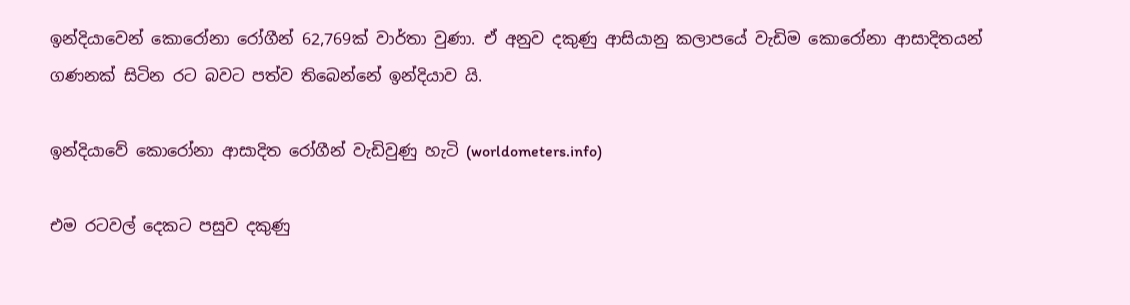ඉන්දියාවෙන් කොරෝනා රෝගීන් 62,769ක් වාර්තා වුණා. ඒ අනුව දකුණු ආසියානු කලාපයේ වැඩිම කොරෝනා ආසාදිතයන් ගණනක් සිටින රට බවට පත්ව තිබෙන්නේ ඉන්දියාව යි.

ඉන්දියාවේ කොරෝනා ආසාදිත රෝගීන් වැඩිවුණු හැටි (worldometers.info)

එම රටවල් දෙකට පසුව දකුණු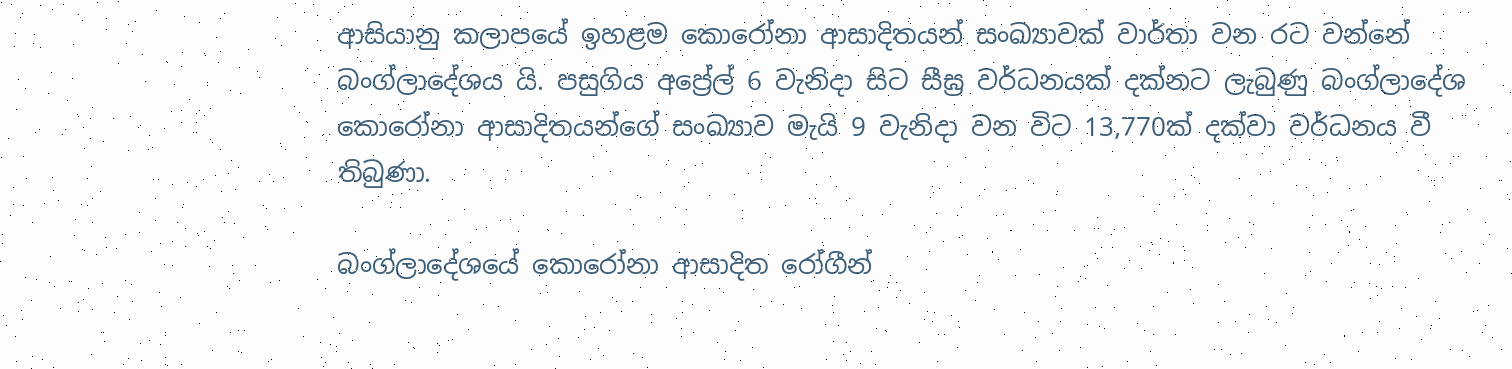ආසියානු කලාපයේ ඉහළම කොරෝනා ආසාදිතයන් සංඛ්‍යාවක් වාර්තා වන රට වන්නේ බංග්ලාදේශය යි. පසුගිය අප්‍රේල් 6 වැනිදා සිට සීඝ්‍ර වර්ධනයක් දක්නට ලැබුණු බංග්ලාදේශ කොරෝනා ආසාදිතයන්ගේ සංඛ්‍යාව මැයි 9 වැනිදා වන විට 13,770ක් දක්වා වර්ධනය වී තිබුණා.

බංග්ලාදේශයේ කොරෝනා ආසාදිත රෝගීන්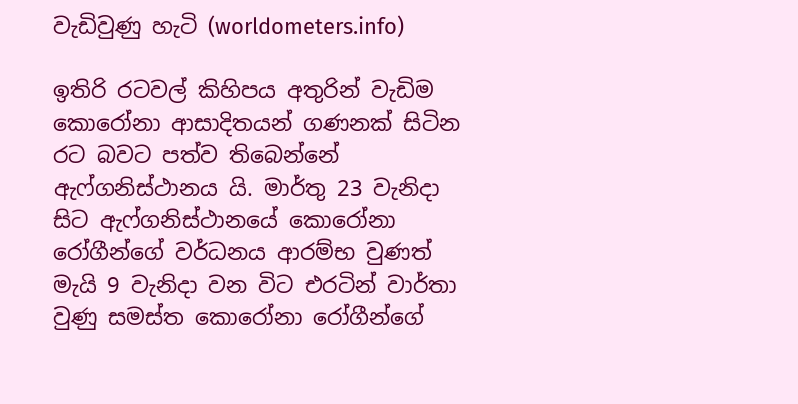වැඩිවුණු හැටි (worldometers.info)

ඉතිරි රටවල් කිහිපය අතුරින් වැඩිම කොරෝනා ආසාදිතයන් ගණනක් සිටින රට බවට පත්ව තිබෙන්නේ ඇෆ්ගනිස්ථානය යි. මාර්තු 23 වැනිදා සිට ඇෆ්ගනිස්ථානයේ කොරෝනා රෝගීන්ගේ වර්ධනය ආරම්භ වුණත් මැයි 9 වැනිදා වන විට එරටින් වාර්තා වුණු සමස්ත කොරෝනා රෝගීන්ගේ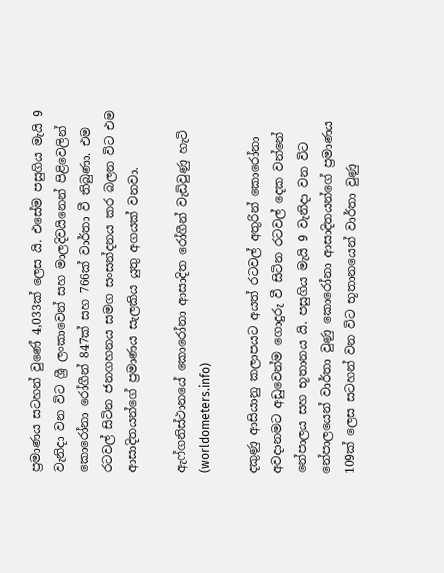ප්‍රමාණය සටහන් වුණේ 4,033ක් ලෙස යි. එසේම පසුගිය මැයි 9 වැනිදා වන විට ශ්‍රී ලංකාවෙන් සහ මාලදිවයිනෙන් පිළිවෙලින් කොරෝනා රෝගීන් 847ක් සහ 766ක් වාර්තා වී තිබුණා. එම රටවල් සිටින ජනගහනය සමග සංසන්දනය කර බලන විට එම ආසාදිතයන්ගේ ප්‍රමාණය සැලකිය යුතු අගයක් වනවා.

ඇෆ්ගනිස්ථානයේ කොරෝනා ආසාදිත රෝගීන් වැඩිවුණු හැටි (worldometers.info)

දකුණු ආසියානු කලාපයට අයත් රටවල් අතුරින් කොරෝනා අවදානමට අඩුවෙන්ම ගොදුරු වී සිටින රටවල් දෙක වන්නේ නේපාලය සහ භූතානය යි. පසුගිය මැයි 9 වැනිදා වන විට නේපාලයෙන් වාර්තා වුණු කොරෝනා ආසාදිතයන්ගේ ප්‍රමාණය 109ක් ලෙස සටහන් වන විට භූතානයෙන් වාර්තා වුණු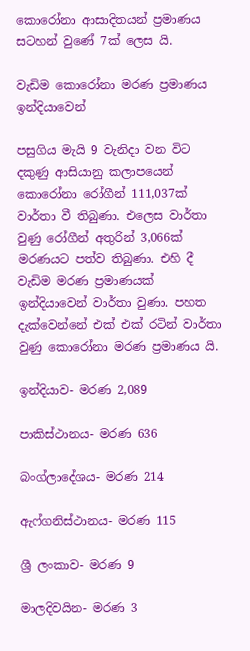කොරෝනා ආසාදිතයන් ප්‍රමාණය සටහන් වුණේ 7ක් ලෙස යි.

වැඩිම කොරෝනා මරණ ප්‍රමාණය ඉන්දියාවෙන්

පසුගිය මැයි 9 වැනිදා වන විට දකුණු ආසියානු කලාපයෙන් කොරෝනා රෝගීන් 111,037ක් වාර්තා වී තිබුණා. එලෙස වාර්තා වුණු රෝගීන් අතුරින් 3,066ක් මරණයට පත්ව තිබුණා. එහි දී වැඩිම මරණ ප්‍රමාණයක් ඉන්දියාවෙන් වාර්තා වුණා. පහත දැක්වෙන්නේ එක් එක් රටින් වාර්තා වුණු කොරෝනා මරණ ප්‍රමාණය යි.

ඉන්දියාව- මරණ 2,089

පාකිස්ථානය- මරණ 636

බංග්ලාදේශය- මරණ 214

ඇෆ්ගනිස්ථානය- මරණ 115

ශ්‍රී ලංකාව- මරණ 9

මාලදිවයින- මරණ 3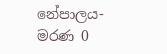නේපාලය- මරණ 0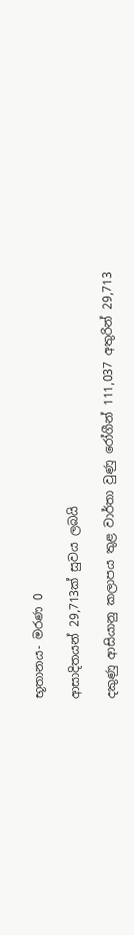භූතානය- මරණ 0

ආසාදිතයන් 29,713ක් සුවය ලබයි

දකුණු ආසියානු කලාපය තුළ වාර්තා වුණු රෝගීන් 111,037 අතුරින් 29,713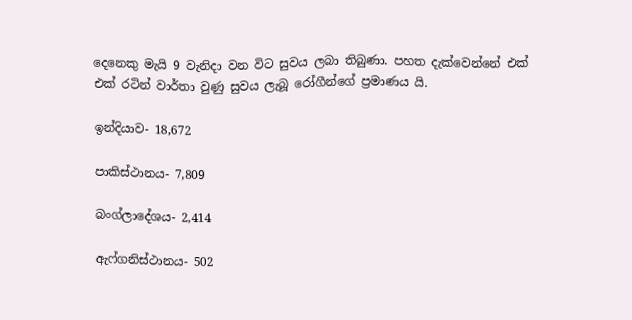දෙනෙකු මැයි 9 වැනිදා වන විට සුවය ලබා තිබුණා. පහත දැක්වෙන්නේ එක් එක් රටින් වාර්තා වුණු සුවය ලැබූ රෝගීන්ගේ ප්‍රමාණය යි.

ඉන්දියාව- 18,672

පාකිස්ථානය- 7,809

බංග්ලාදේශය- 2,414

ඇෆ්ගනිස්ථානය- 502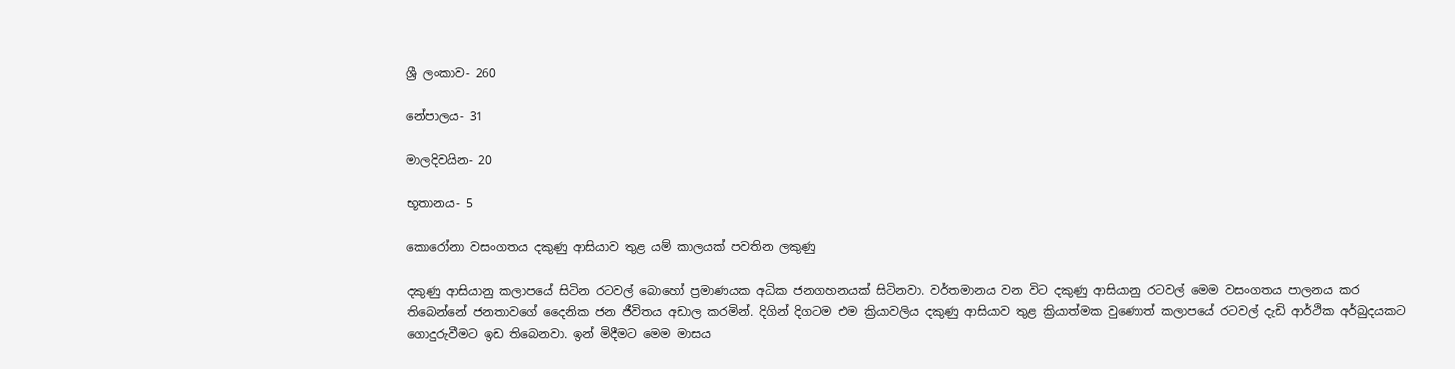ශ්‍රී ලංකාව- 260

නේපාලය- 31

මාලදිවයින- 20

භූතානය- 5

කොරෝනා වසංගතය දකුණු ආසියාව තුළ යම් කාලයක් පවතින ලකුණු

දකුණු ආසියානු කලාපයේ සිටින රටවල් බොහෝ ප්‍රමාණයක අධික ජනගහනයක් සිටිනවා. වර්තමානය වන විට දකුණු ආසියානු රටවල් මෙම වසංගතය පාලනය කර තිබෙන්නේ ජනතාවගේ දෛනික ජන ජීවිතය අඩාල කරමින්. දිගින් දිගටම එම ක්‍රියාවලිය දකුණු ආසියාව තුළ ක්‍රියාත්මක වුණොත් කලාපයේ රටවල් දැඩි ආර්ථික අර්බුදයකට ගොදුරුවීමට ඉඩ තිබෙනවා. ඉන් මිදීමට මෙම මාසය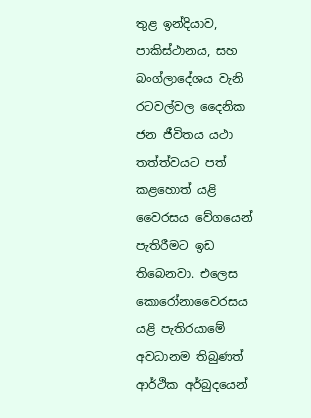තුළ ඉන්දියාව, පාකිස්ථානය, සහ බංග්ලාදේශය වැනි රටවල්වල දෛනික ජන ජීවිතය යථා තත්ත්වයට පත් කළහොත් යළි වෛරසය වේගයෙන් පැතිරීමට ඉඩ තිබෙනවා. එලෙස කොරෝනාවෛරසය යළි පැතිරයාමේ අවධානම තිබුණත් ආර්ථික අර්බුදයෙන්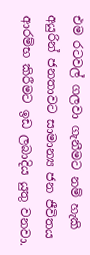එම රටවල් ගලවා ගැනීමට නම් හැකි අයුරින් ජනතාවට සාමාන්‍ය ජන ජීවිතය ආරම්භ කිරීමට ඉඩ ලබාදිය යුතු වනවා.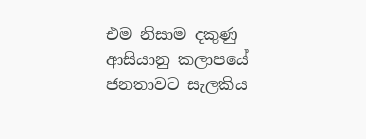එම නිසාම දකුණු ආසියානු කලාපයේ ජනතාවට සැලකිය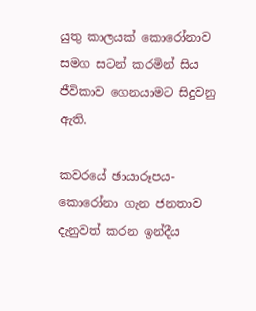යුතු කාලයක් කොරෝනාව සමග සටන් කරමින් සිය ජීවිකාව ගෙනයාමට සිදුවනු ඇති.

කවරයේ ඡායාරූපය- කොරෝනා ගැන ජනතාව දැනුවත් කරන ඉන්දීය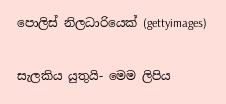පොලිස් නිලධාරියෙක් (gettyimages)

සැලකිය යුතුයි- මෙම ලිපිය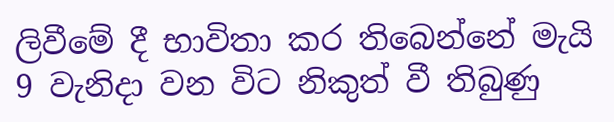ලිවීමේ දී භාවිතා කර තිබෙන්නේ මැයි 9 වැනිදා වන විට නිකුත් වී තිබුණු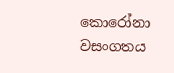කොරෝනා වසංගතය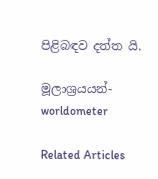පිළිබඳව දත්ත යි.

මූලාශ්‍රයයන්- worldometer

Related Articles